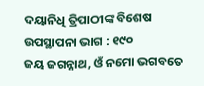ଦୟାନିଧି ତ୍ରିପାଠୀଙ୍କ ବିଶେଷ ଉପସ୍ଥାପନା ଭାଗ : ୧୯୦
ଜୟ ଜଗନ୍ନାଥ, ଓଁ ନମୋ ଭଗବତେ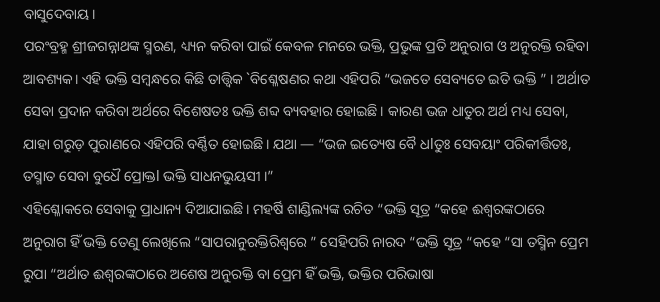ବାସୁଦେବାୟ।
ପରଂବ୍ରହ୍ମ ଶ୍ରୀଜଗନ୍ନାଥଙ୍କ ସ୍ମରଣ, ଧ୍ୟ୍ୟନ କରିବା ପାଇଁ କେବଳ ମନରେ ଭକ୍ତି, ପ୍ରଭୁଙ୍କ ପ୍ରତି ଅନୁରାଗ ଓ ଅନୁରକ୍ତି ରହିବା ଆବଶ୍ୟକ। ଏହି ଭକ୍ତି ସମ୍ବନ୍ଧରେ କିଛି ତାତ୍ତ୍ୱିକ `ବିଶ୍ଳେଷଣର କଥା ଏହିପରି “ଭଜତେ ସେବ୍ୟତେ ଇତି ଭକ୍ତି ” । ଅର୍ଥାତ ସେବା ପ୍ରଦାନ କରିବା ଅର୍ଥରେ ବିଶେଷତଃ ଭକ୍ତି ଶବ୍ଦ ବ୍ୟବହାର ହୋଇଛି। କାରଣ ଭଜ ଧାତୁର ଅର୍ଥ ମଧ୍ୟ ସେବା, ଯାହା ଗରୁଡ଼ ପୁରାଣରେ ଏହିପରି ବର୍ଣ୍ଣିତ ହୋଇଛି। ଯଥା — “ଭଜ ଇତ୍ୟେଷ ବୈ ଧlତୁଃ ସେବୟାଂ ପରିକୀର୍ତ୍ତିତଃ, ତସ୍ମାତ ସେବା ବୁଧୈ ପ୍ରୋକ୍ତl ଭକ୍ତି ସାଧନଭୁୟସୀ ।”
ଏହିଶ୍ଳୋକରେ ସେବାକୁ ପ୍ରାଧାନ୍ୟ ଦିଆଯାଇଛି। ମହର୍ଷି ଶାଣ୍ଡିଲ୍ୟଙ୍କ ରଚିତ “ଭକ୍ତି ସୂତ୍ର “କହେ ଈଶ୍ୱରଙ୍କଠାରେ ଅନୁରାଗ ହିଁ ଭକ୍ତି ତେଣୁ ଲେଖିଲେ “ସାପରାନୁରକ୍ତିରିଶ୍ୱରେ ” ସେହିପରି ନାରଦ “ଭକ୍ତି ସୂତ୍ର “କହେ “ସା ତସ୍ମିନ ପ୍ରେମ ରୁପା “ଅର୍ଥାତ ଈଶ୍ୱରଙ୍କଠାରେ ଅଶେଷ ଅନୁରକ୍ତି ବା ପ୍ରେମ ହିଁ ଭକ୍ତି, ଭକ୍ତିର ପରିଭାଷା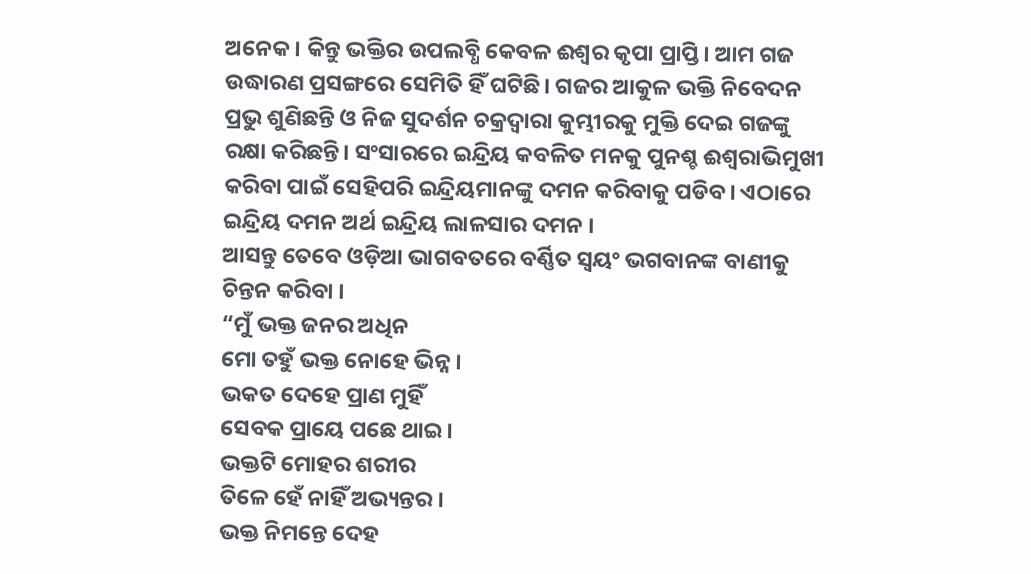ଅନେକ। କିନ୍ତୁ ଭକ୍ତିର ଉପଲବ୍ଧି କେବଳ ଈଶ୍ୱର କୃପା ପ୍ରାପ୍ତି। ଆମ ଗଜ ଉଦ୍ଧାରଣ ପ୍ରସଙ୍ଗରେ ସେମିତି ହିଁ ଘଟିଛି। ଗଜର ଆକୁଳ ଭକ୍ତି ନିବେଦନ ପ୍ରଭୁ ଶୁଣିଛନ୍ତି ଓ ନିଜ ସୁଦର୍ଶନ ଚକ୍ରଦ୍ୱାରା କୁମ୍ଭୀରକୁ ମୁକ୍ତି ଦେଇ ଗଜଙ୍କୁ ରକ୍ଷା କରିଛନ୍ତି। ସଂସାରରେ ଇନ୍ଦ୍ରିୟ କବଳିତ ମନକୁ ପୁନଶ୍ଚ ଈଶ୍ୱରାଭିମୁଖୀ କରିବା ପାଇଁ ସେହିପରି ଇନ୍ଦ୍ରିୟମାନଙ୍କୁ ଦମନ କରିବାକୁ ପଡିବ। ଏଠାରେ ଇନ୍ଦ୍ରିୟ ଦମନ ଅର୍ଥ ଇନ୍ଦ୍ରିୟ ଲାଳସାର ଦମନ ।
ଆସନ୍ତୁ ତେବେ ଓଡ଼ିଆ ଭାଗବତରେ ବର୍ଣ୍ଣିତ ସ୍ୱୟଂ ଭଗବାନଙ୍କ ବାଣୀକୁ ଚିନ୍ତନ କରିବା ।
“ମୁଁ ଭକ୍ତ ଜନର ଅଧିନ
ମୋ ତହୁଁ ଭକ୍ତ ନୋହେ ଭିନ୍ନ ।
ଭକତ ଦେହେ ପ୍ରାଣ ମୁହିଁ
ସେବକ ପ୍ରାୟେ ପଛେ ଥାଇ।
ଭକ୍ତଟି ମୋହର ଶରୀର
ତିଳେ ହେଁ ନାହିଁ ଅଭ୍ୟନ୍ତର ।
ଭକ୍ତ ନିମନ୍ତେ ଦେହ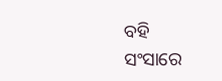ବହି
ସଂସାରେ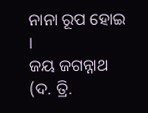ନାନା ରୂପ ହୋଇ ।
ଜୟ ଜଗନ୍ନାଥ (ଦ. ତ୍ରି.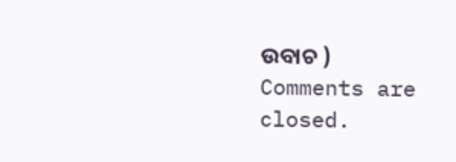ଉବାଚ )
Comments are closed.